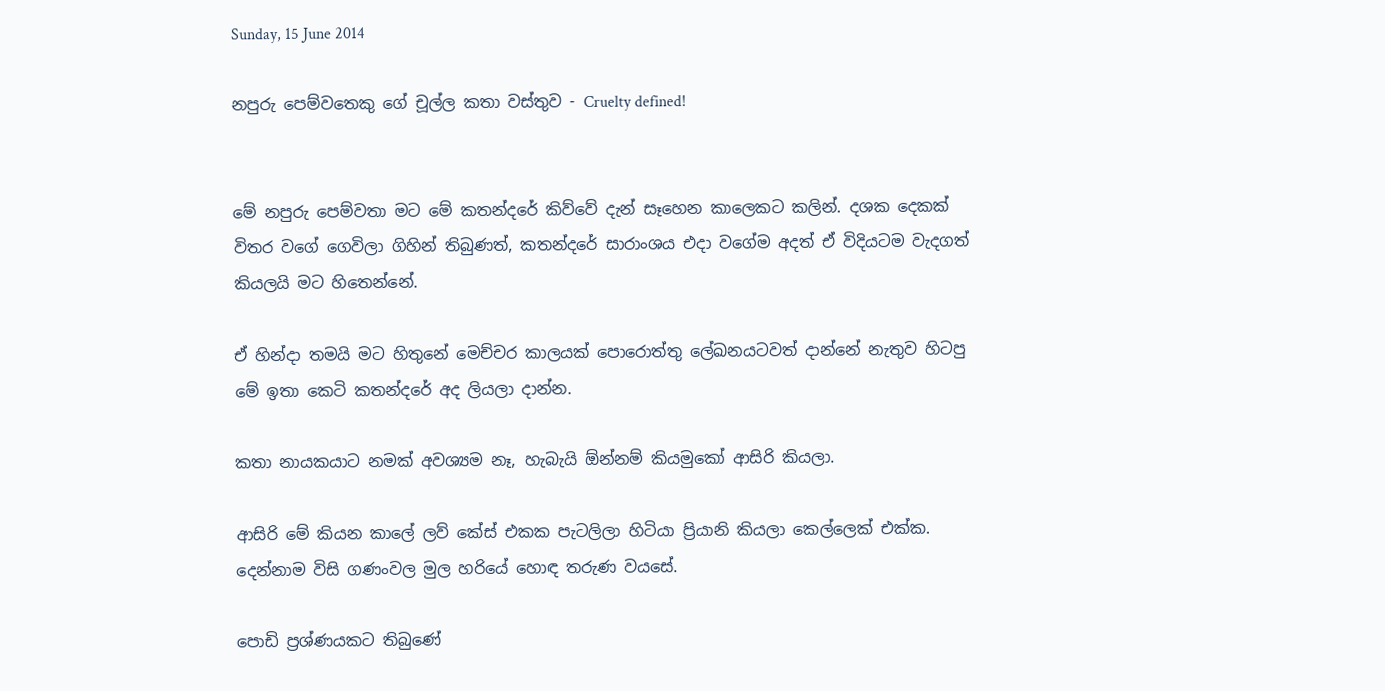Sunday, 15 June 2014

නපුරු පෙම්වතෙකු ගේ චූල්ල කතා වස්තුව - Cruelty defined!


මේ නපුරු පෙම්වතා මට මේ කතන්දරේ කිව්වේ දැන් සෑහෙන කාලෙකට කලින්. දශක දෙකක් විතර වගේ ගෙවිලා ගිහින් තිබුණත්, කතන්දරේ සාරාංශය එදා වගේම අදත් ඒ විදියටම වැදගත් කියලයි මට හිතෙන්නේ.

ඒ හින්දා තමයි මට හිතුනේ මෙච්චර කාලයක් පොරොත්තු ලේඛනයටවත් දාන්නේ නැතුව හිටපු මේ ඉතා කෙටි කතන්දරේ අද ලියලා දාන්න.

කතා නායකයාට නමක් අවශ්‍යම නෑ, හැබැයි ඕන්නම් කියමුකෝ ආසිරි කියලා.

ආසිරි මේ කියන කාලේ ලව් කේස් එකක පැටලිලා හිටියා ප්‍රියානි කියලා කෙල්ලෙක් එක්ක. දෙන්නාම විසි ගණංවල මුල හරියේ හොඳ තරුණ වයසේ.

පොඩි ප්‍රශ්ණයකට තිබුණේ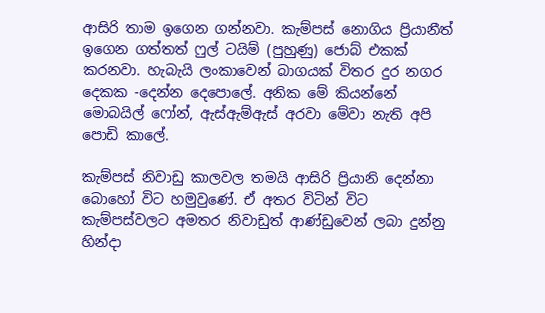ආසිරි තාම ඉගෙන ගන්නවා. කැම්පස් නොගිය ප්‍රියානීත් ඉගෙන ගත්තත් ෆුල් ටයිම් (පුහුණු) ජොබ් එකක් කරනවා. හැබැයි ලංකාවෙන් බාගයක් විතර දුර නගර දෙකක -දෙන්න දෙපොලේ. අනික මේ කියන්නේ මොබයිල් ෆෝන්, ඇස්ඇම්ඇස් අරවා මේවා නැති අපි පොඩි කාලේ.

කැම්පස් නිවාඩු කාලවල තමයි ආසිරි ප්‍රියානි දෙන්නා බොහෝ විට හමුවුණේ. ඒ අතර විටින් විට කැම්පස්වලට අමතර නිවාඩුත් ආණ්ඩුවෙන් ලබා දුන්නු හින්දා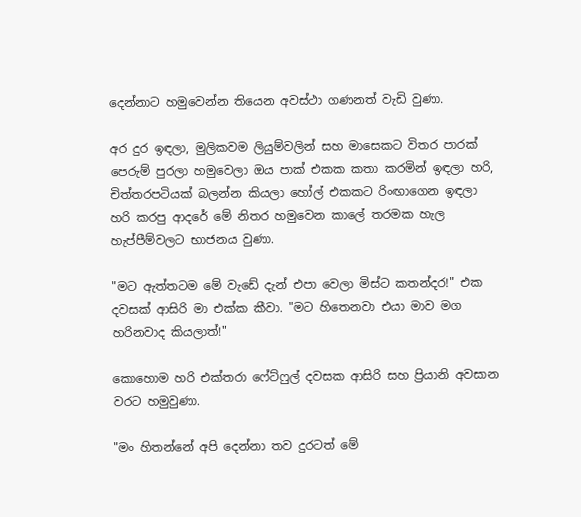දෙන්නාට හමුවෙන්න තියෙන අවස්ථා ගණනත් වැඩි වුණා.

අර දුර ඉඳලා, මුලිකවම ලියුම්වලින් සහ මාසෙකට විතර පාරක් පෙරුම් පුරලා හමුවෙලා ඔය පාක් එකක කතා කරමින් ඉඳලා හරි, චිත්තරපටියක් බලන්න කියලා හෝල් එකකට රිංඟාගෙන ඉඳලා හරි කරපු ආදරේ මේ නිතර හමුවෙන කාලේ තරමක හැල හැප්පීම්වලට භාජනය වුණා.

"මට ඇත්තටම මේ වැඩේ දැන් එපා වෙලා මිස්ට කතන්දර!" එක දවසක් ආසිරි මා එක්ක කීවා. "මට හිතෙනවා එයා මාව මග හරිනවාද කියලාත්!"

කොහොම හරි එක්තරා ෆේට්ෆුල් දවසක ආසිරි සහ ප්‍රියානි අවසාන වරට හමුවුණා.

"මං හිතන්නේ අපි දෙන්නා තව දුරටත් මේ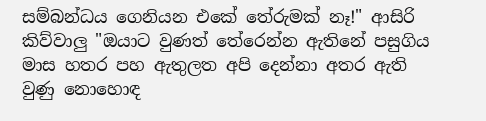සම්බන්ධය ගෙනියන එකේ තේරුමක් නෑ!" ආසිරි කිව්වාලු "ඔයාට වුණත් තේරෙන්න ඇතිනේ පසුගිය මාස හතර පහ ඇතුලත අපි දෙන්නා අතර ඇති වුණු නොහොඳ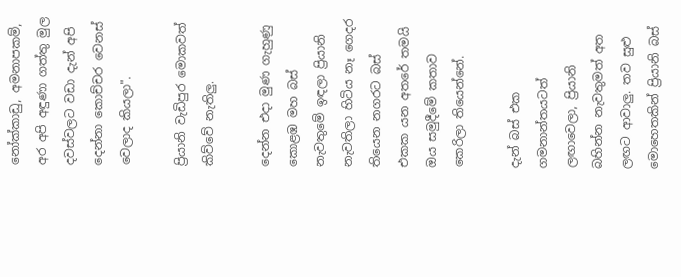නෝක්කාඩු, අමනාපකම්, අර අපි අඳුණා ගත්තු මුල දවස්වලට වඩා දැන් අපි දෙන්නා කොච්චර වෙනස් වෙලාද කියලා".

ප්‍රියානි වැඩිපුර මොකවත් කිව්වේ නැතිලු.

දෙන්න එදා මුණ ගැහුණු කොළඹ මහ බස් නැවතුමේ ඉඳලා ප්‍රියානි නැවතිලා හිටිය නෑ ගෙදර තියෙන නගරට බස් එකක යන අතරේ තමයි ඔය සමුදීමේ කතාව කෙරිලා තියෙන්නේ.

දැන් බස් එක ගමනාන්තයටත් ලඟාවෙලා, ප්‍රියානි බහින්න නැවතුමත් අත ලඟට ආවාලු. තව සුළු මොහෙතකින් ප්‍රියානි බස්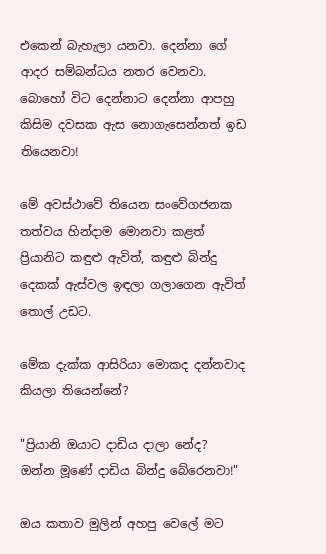එකෙන් බැහැලා යනවා. දෙන්නා ගේ ආදර සම්බන්ධය නතර වෙනවා. බොහෝ විට දෙන්නාට දෙන්නා ආපහු කිසිම දවසක ඇස නොගැසෙන්නත් ඉඩ තියෙනවා!

මේ අවස්ථාවේ තියෙන සංවේගජනක තත්වය හින්දාම මොනවා කළත් ප්‍රියානිට කඳුළු ඇවිත්, කඳුළු බින්දු දෙකක් ඇස්වල ඉඳලා ගලාගෙන ඇවිත් තොල් උඩට.

මේක දැක්ක ආසිරියා මොකද දන්නවාද කියලා තියෙන්නේ?

"ප්‍රියානි ඔයාට දාඩිය දාලා නේද? ඔන්න මූණේ දාඩිය බින්දු බේරෙනවා!"

ඔය කතාව මුලින් අහපු වෙලේ මට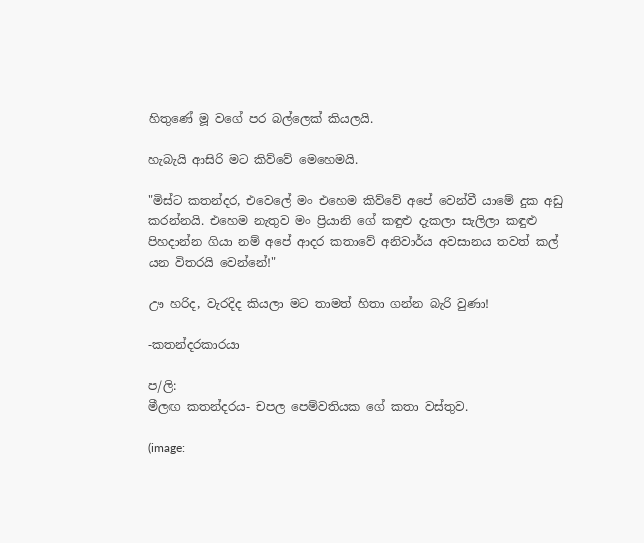හිතුණේ මූ වගේ පර බල්ලෙක් කියලයි.

හැබැයි ආසිරි මට කිව්වේ මෙහෙමයි.

"මිස්ට කතන්දර, එවෙලේ මං එහෙම කිව්වේ අපේ වෙන්වී යාමේ දුක අඩු කරන්නයි. එහෙම නැතුව මං ප්‍රියානි ගේ කඳුළු දැකලා සැලිලා කඳුළු පිහදාන්න ගියා නම් අපේ ආදර කතාවේ අනිවාර්ය අවසානය තවත් කල් යන විතරයි වෙන්නේ!"

ඌ හරිද, වැරදිද කියලා මට තාමත් හිතා ගන්න බැරි වුණා!

-කතන්දරකාරයා

ප/ලි:
මීලඟ කතන්දරය- චපල පෙම්වතියක ගේ කතා වස්තුව.

(image: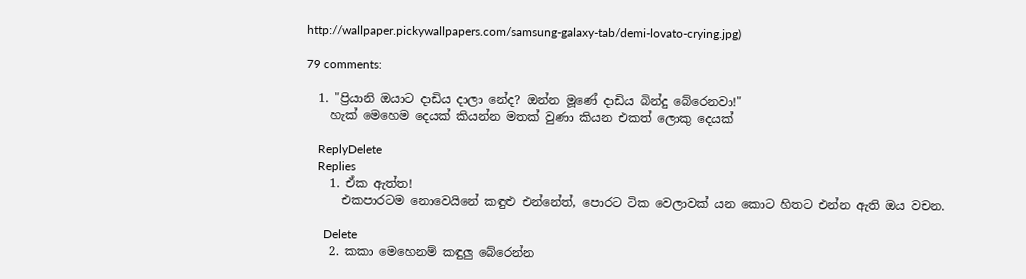http://wallpaper.pickywallpapers.com/samsung-galaxy-tab/demi-lovato-crying.jpg)

79 comments:

  1. "ප්‍රියානි ඔයාට දාඩිය දාලා නේද? ඔන්න මූණේ දාඩිය බින්දු බේරෙනවා!"
    හැක් මෙහෙම දෙයක් කියන්න මතක් වුණා කියන එකත් ලොකු දෙයක්

    ReplyDelete
    Replies
    1. ඒක ඇත්ත!
      එකපාරටම නොවෙයිනේ කඳුළු එන්නේත්, පොරට ටික වෙලාවක් යන කොට හිතට එන්න ඇති ඔය වචන.

      Delete
    2. කකා මෙහෙනම් කඳුලු බේරෙන්න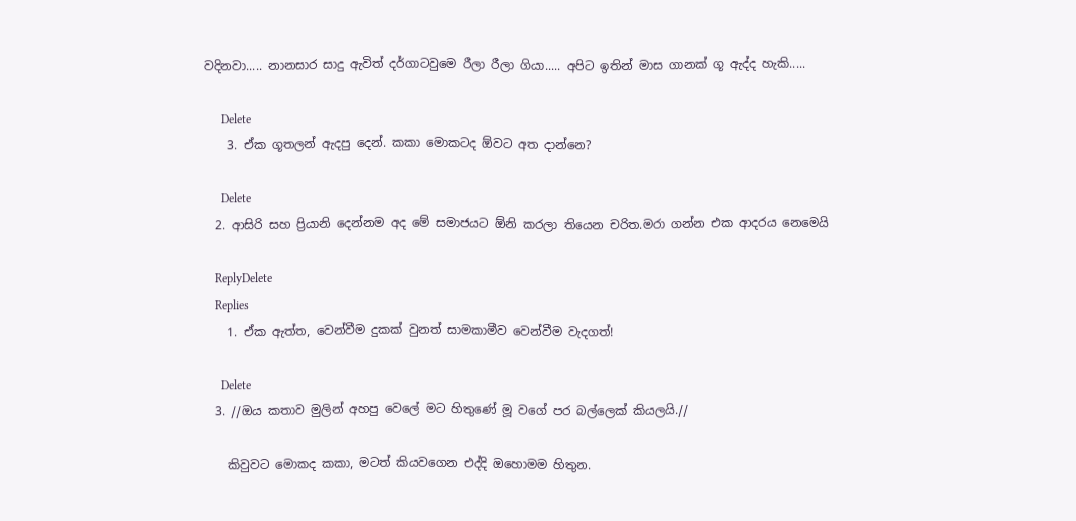වදිනවා..... නානසාර සාදු ඇවිත් දර්ගාටවුමෙ රීලා රීලා ගියා..... අපිට ඉතින් මාස ගානක් ගූ ඇද්ද හැකි.....

      Delete
    3. ඒක ගූතලන් ඇදපු දෙන්. කකා මොකටද ඕවට අත දාන්නෙ?

      Delete
  2. ආසිරි සහ ප්‍රියානි දෙන්නම අද මේ සමාජයට ඕනි කරලා තියෙන චරිත.මරා ගන්න එක ආදරය නෙමෙයි

    ReplyDelete
    Replies
    1. ඒක ඇත්ත, වෙන්වීම දුකක් වුනත් සාමකාමීව වෙන්වීම වැදගත්!

      Delete
  3. //ඔය කතාව මුලින් අහපු වෙලේ මට හිතුණේ මූ වගේ පර බල්ලෙක් කියලයි.//

    කිවුවට මොකද කකා, මටත් කියවගෙන එද්දි ඔහොමම හිතුන.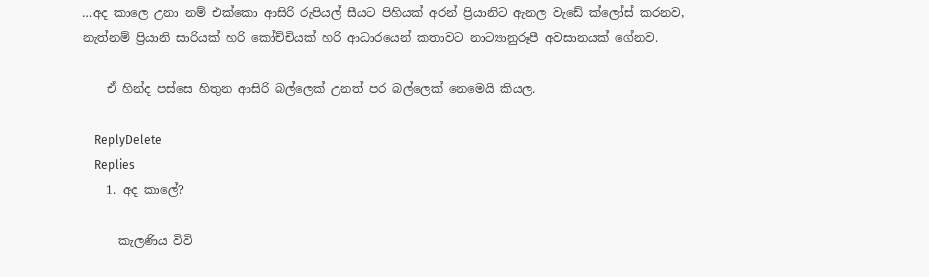…අද කාලෙ උනා නම් එක්කො ආසිරි රුපියල් සීයට පිහියක් අරන් ප්‍රියානිට ඇනල වැඩේ ක්ලෝස් කරනව, නැත්නම් ප්‍රියානි සාරියක් හරි කෝච්චියක් හරි ආධාරයෙන් කතාවට නාට්‍යානුරූපී අවසානයක් ගේනව.

    ඒ හින්ද පස්සෙ හිතුන ආසිරි බල්ලෙක් උනත් පර බල්ලෙක් නෙමෙයි කියල.

    ReplyDelete
    Replies
    1. අද කාලේ?

      කැලණිය විවි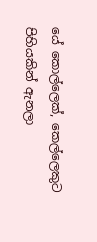යේ කොල්ලෙක්, කෙල්ලෙකුට පිහියකින් ඇනලා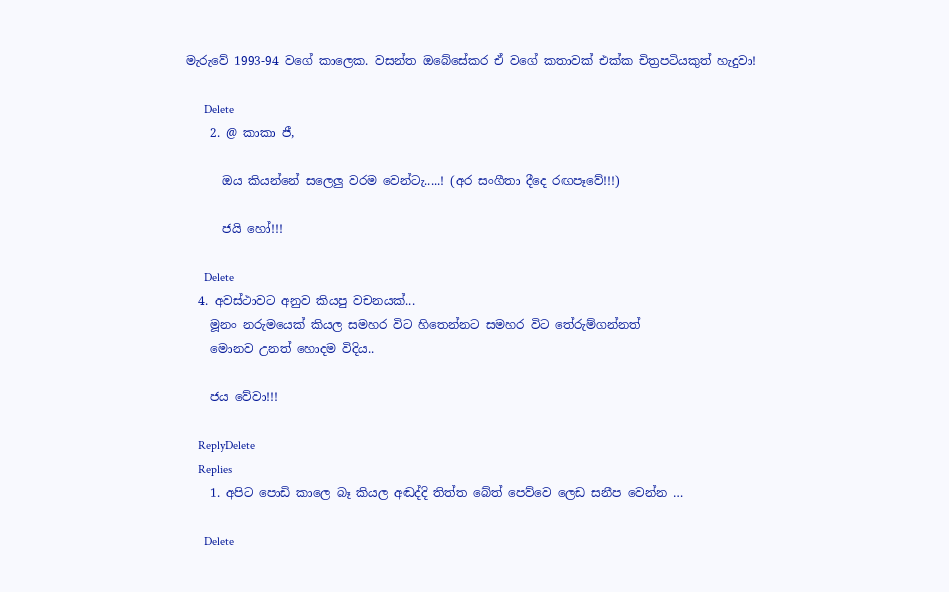මැරුවේ 1993-94 වගේ කාලෙක. වසන්ත ඔබේසේකර ඒ වගේ කතාවක් එක්ක චිත්‍රපටියකුත් හැදුවා!

      Delete
    2. @ කාකා ජී,

      ඔය කියන්නේ සලෙලු වරම වෙන්ටැ.....! (අර සංගීතා දීදෙ රඟපෑවේ!!!)

      ජයි හෝ!!!

      Delete
  4. අවස්ථාවට අනුව කියපු වචනයක්...
    මූනං නරුමයෙක් කියල සමහර විට හිතෙන්නට සමහර විට තේරුම්ගන්නත්
    මොනව උනත් හොදම විදිය..

    ජය වේවා!!!

    ReplyDelete
    Replies
    1. අපිට පොඩි කාලෙ බෑ කියල අඬද්දි තිත්ත බේත් පෙව්වෙ ලෙඩ සනීප වෙන්න …

      Delete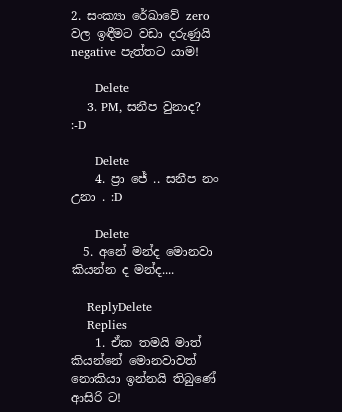2. සංක්‍යා රේඛාවේ zero වල ඉඳීමට වඩා දරුණුයි negative පැත්තට යාම!

      Delete
    3. PM, සනීප වුනාද? :-D

      Delete
    4. ප්‍රා ජේ .. සනීප නං උනා . :D

      Delete
  5. අනේ මන්ද මොනවා කියන්න ද මන්ද....

    ReplyDelete
    Replies
    1. ඒක තමයි මාත් කියන්නේ මොනවාවත් නොකියා ඉන්නයි තිබුණේ ආසිරි ට!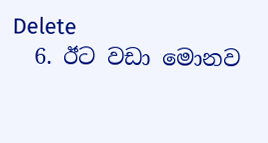Delete
  6. ඊට වඩා මොනව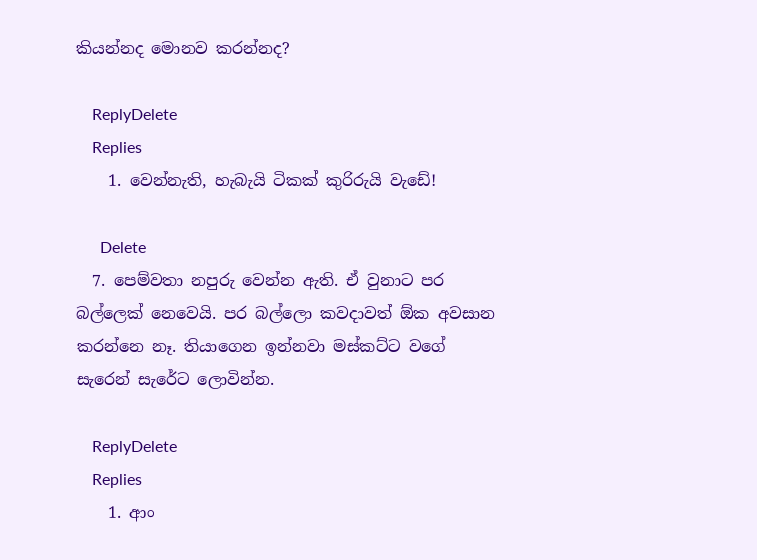කියන්නද මොනව කරන්නද?

    ReplyDelete
    Replies
    1. වෙන්නැති, හැබැයි ටිකක් කුරිරුයි වැඩේ!

      Delete
  7. පෙම්වතා නපුරු වෙන්න ඇති. ඒ වුනාට පර බල්ලෙක් නෙවෙයි. පර බල්ලො කවදාවත් ඕක අවසාන කරන්නෙ නෑ. තියාගෙන ඉන්නවා මස්කට්ට වගේ සැරෙන් සැරේට ලොවින්න.

    ReplyDelete
    Replies
    1. ආං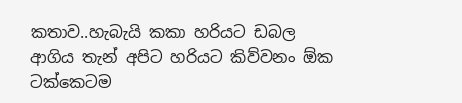කතාව..හැබැයි කකා හරියට ඩබල ආගිය තැන් අපිට හරියට කිව්වනං ඕක ටක්කෙටම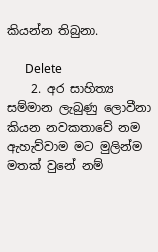කියන්න තිබුනා.

      Delete
    2. අර සාහිත්‍ය සම්මාන ලැබුණු ලොවීනා කියන නවකතාවේ නම ඇහැව්වාම මට මුලින්ම මතක් වුනේ නම්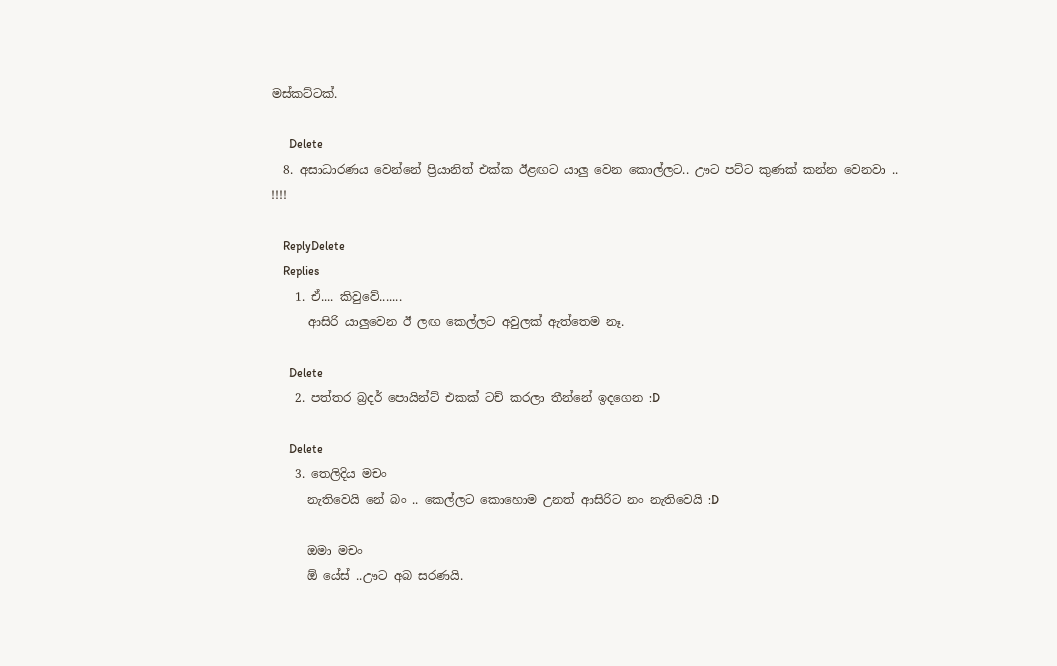මස්කට්ටක්.

      Delete
  8. අසාධාරණය වෙන්නේ ප්‍රියානිත් එක්ක ඊළඟට යාලු වෙන කොල්ලට.. ඌට පට්ට කුණක් කන්න වෙනවා .. !!!!

    ReplyDelete
    Replies
    1. ඒ.... කිවුවේ.......
      ආසිරි යාලුවෙන ඊ ලඟ කෙල්ලට අවුලක් ඇත්තෙම නෑ.

      Delete
    2. පත්තර බ්‍රදර් පොයින්ට් එකක් ටච් කරලා තීන්නේ ඉදගෙන :D

      Delete
    3. තෙලිදිය මචං
      නැතිවෙයි නේ බං .. කෙල්ලට කොහොම උනත් ආසිරිට නං නැතිවෙයි :D

      ඔමා මචං
      ඕ යේස් ..ඌට අබ සරණයි.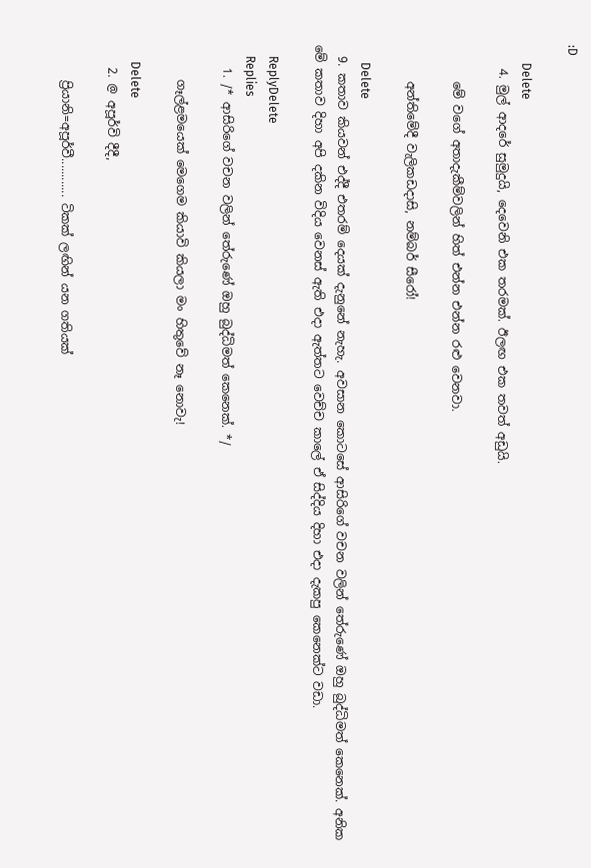:D

      Delete
    4. මුල් ආදරේ සුමුදුයි, දෙවෙනි එක තරමක්. ඊලඟ එක තවත් අඩුයි.

      මේ වගේ අතාදැකීම්වලින් හිත් එන්න එන්න රළු වෙනවා.

      අන්තිමේදී වැලිකඩදාසි, නම්බර් සීරෝ!

      Delete
  9. කතාව කියවන් එද්දී එතරම් දෙයක් දැනුනේ නැහැ. අවසාන කොටසේ ආසිරිගේ වචන වලින් තේරුණේ ඔහු බුද්ධිමත් කෙනෙක්. අනික මේ කතාව දිහා අපි දකින විදිය වෙනස් ඇති එදා ඇත්තට වෙච්ච කාලේ ඒ සිද්දිය දිහා එදා දැකපු කෙනෙක්ට වඩා.

    ReplyDelete
    Replies
    1. /* ආසිරිගේ වචන වලින් තේරුණේ ඔහු බුද්ධිමත් කෙනෙක්. */

      ගෑල්ළමයෙක් මෙගෙම කියාවි කියලා මං හිතුවේ නෑ නොවැ!

      Delete
    2. @ අපූර්වි දීදී,

      ප්‍රියානි=අපූර්වී............ ටිකක් ලඟින් යන ගතියක්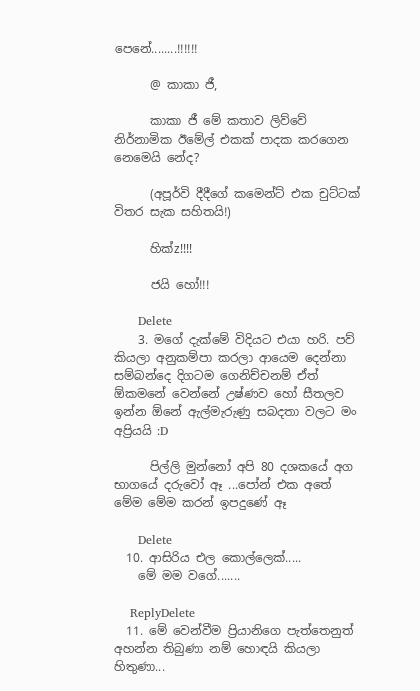පෙනේ........!!!!!!

      @ කාකා ජී,

      කාකා ජී මේ කතාව ලිව්වේ නිර්නාමික ඊමේල් එකක් පාදක කරගෙන නෙමෙයි නේද?

      (අපූර්වි දීදීගේ කමෙන්ට් එක චුට්ටක් විතර සැක සහිතයි!)

      හික්z!!!!

      ජයි හෝ!!!

      Delete
    3. මගේ දැක්මේ විදියට එයා හරි. පව් කියලා අනුකම්පා කරලා ආයෙම දෙන්නා සම්බන්දෙ දිගටම ගෙනිච්චනම් ඒත් ඕකමනේ වෙන්නේ උෂ්ණව හෝ සීතලව ඉන්න ඕනේ ඇල්මැරුණු සබදතා වලට මං අප්‍රියයි :D

      පිල්ලි මුන්නෝ අපි 80 දශකයේ අග භාගයේ දරුවෝ ඈ ...පෝන් එක අතේ මේම මේම කරන් ඉපදුණේ ඈ

      Delete
  10. ආසිරිය එල කොල්ලෙක්.....
    මේ මම වගේ.......

    ReplyDelete
  11. මේ වෙන්වීම ප්‍රියානිගෙ පැත්තෙනුත් අහන්න තිබුණා නම් හොඳයි කියලා හිතුණා...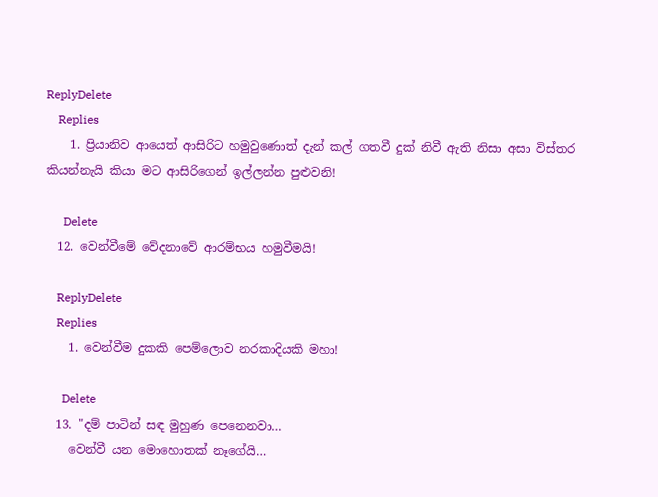ReplyDelete
    Replies
    1. ප්‍රියානිව ආයෙත් ආසිරිට හමුවුණොත් දැන් කල් ගතවී දුක් නිවී ඇති නිසා අසා විස්තර කියන්නැයි කියා මට ආසිරිගෙන් ඉල්ලන්න පුළුවනි!

      Delete
  12. වෙන්වීමේ වේදනාවේ ආරම්භය හමුවීමයි!

    ReplyDelete
    Replies
    1. වෙන්වීම දුකකි පෙම්ලොව නරකාදියකි මහා!

      Delete
  13. "දම් පාටින් සඳ මුහුණ පෙනෙනවා…
    වෙන්වී යන මොහොතක් නෑගේයි…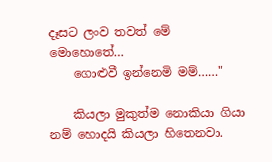දෑසට ලංව තවත් මේ මොහොතේ…
    ගොළුවී ඉන්නෙමි මම්……"

    කියලා මුකුත්ම නොකියා ගියා නම් හොදයි කියලා හිතෙනවා.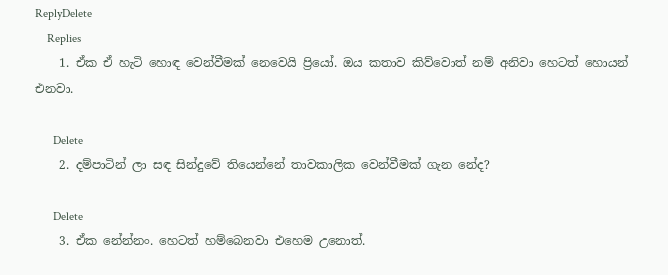ReplyDelete
    Replies
    1. ඒක ඒ හැටි හොඳ වෙන්වීමක් නෙවෙයි ප්‍රියෝ. ඔය කතාව කිව්වොත් නම් අනිවා හෙටත් හොයන් එනවා.

      Delete
    2. දම්පාටින් ලා සඳ සින්දුවේ තියෙන්නේ තාවකාලික වෙන්වීමක් ගැන නේද?

      Delete
    3. ඒක නේන්නං. හෙටත් හම්බෙනවා එහෙම උනොත්.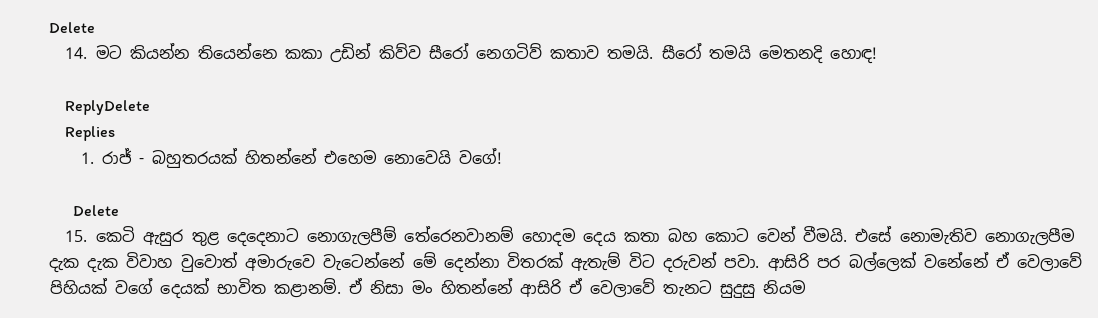Delete
  14. මට කියන්න තියෙන්නෙ කකා උඩින් කිව්ව සීරෝ නෙගටිව් කතාව තමයි. සීරෝ තමයි මෙතනදි හොඳ!

    ReplyDelete
    Replies
    1. රාජ් - බහුතරයක් හිතන්නේ එහෙම නොවෙයි වගේ!

      Delete
  15. කෙටි ඇසුර තුළ දෙදෙනාට නොගැලපීම් තේරෙනවානම් හොදම දෙය කතා බහ කොට වෙන් වීමයි. එසේ නොමැතිව නොගැලපීම දැක දැක විවාහ වුවොත් අමාරුවෙ වැටෙන්නේ මේ දෙන්නා විතරක් ඇතැම් විට දරුවන් පවා. ආසිරි පර බල්ලෙක් වනේනේ ඒ වෙලාවේ පිහියක් වගේ දෙයක් භාවිත කළානම්. ඒ නිසා මං හිතන්නේ ආසිරි ඒ වෙලාවේ තැනට සුදුසු නියම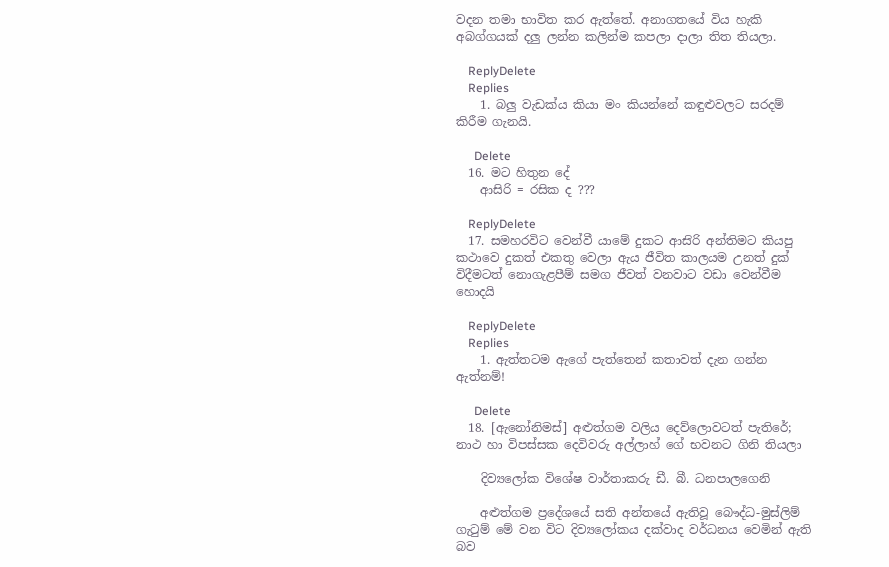වදන තමා භාවිත කර ඇත්තේ. අනාගතයේ විය හැකි අබග්ගයක් දලු ලන්න කලින්ම කපලා දාලා තිත තියලා.

    ReplyDelete
    Replies
    1. බලු වැඩක්ය කියා මං කියන්නේ කඳුළුවලට සරදම් කිරීම ගැනයි.

      Delete
  16. මට හිතුන දේ
    ආසිරි = රසික ද ???

    ReplyDelete
  17. සමහරවිට වෙන්වී යාමේ දුකට ආස‍ිරි අන්තිමට කියපු කථාවෙ දුකත් එකතු වෙලා ඇය ජීවිත කාලයම උනත් දුක් විදීමටත් නොගැළපීම් සමග ජීවත් වනවාට වඩා වෙන්වීම හොදයි

    ReplyDelete
    Replies
    1. ඇත්තටම ඇගේ පැත්තෙන් කතාවත් දැන ගන්න ඇත්නම්!

      Delete
  18. [ඇනෝනිමස්] අළුත්ගම වලිය දෙව්ලොවටත් පැතිරේ; නාථ හා විපස්සක දෙවිවරු අල්ලාහ් ගේ භවනට ගිනි තියලා

    දිව්‍යලෝක විශේෂ වාර්තාකරු ඩී. බී. ධනපාලගෙනි

    අළුත්ගම ප්‍රදේශයේ සති අන්තයේ ඇතිවූ බෞද්ධ-මුස්ලිම් ගැටුම් මේ වන විට දිව්‍යලෝකය දක්වාද වර්ධනය වෙමින් ඇති බව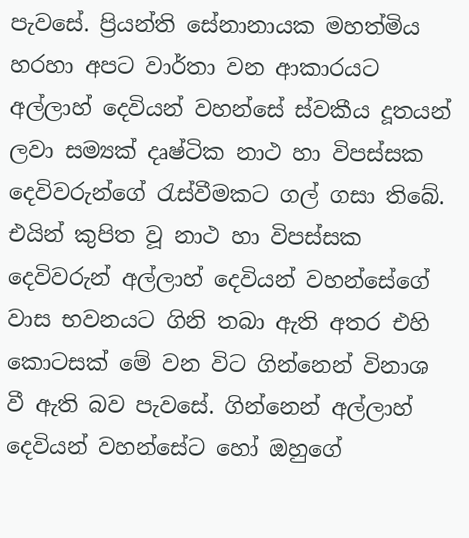පැවසේ. ප්‍රියන්ති සේනානායක මහත්මිය හරහා අපට වාර්තා වන ආකාරයට අල්ලාහ් දෙවියන් වහන්සේ ස්වකීය දූතයන් ලවා සම්‍යක් දෘෂ්ටික නාථ හා විපස්සක දෙවිවරුන්ගේ රැස්වීමකට ගල් ගසා තිබේ. එයින් කුපිත වූ නාථ හා විපස්සක දෙවිවරුන් අල්ලාහ් දෙවියන් වහන්සේගේ වාස භවනයට ගිනි තබා ඇති අතර එහි කොටසක් මේ වන විට ගින්නෙන් විනාශ වී ඇති බව පැවසේ. ගින්නෙන් අල්ලාහ් දෙවියන් වහන්සේට හෝ ඔහුගේ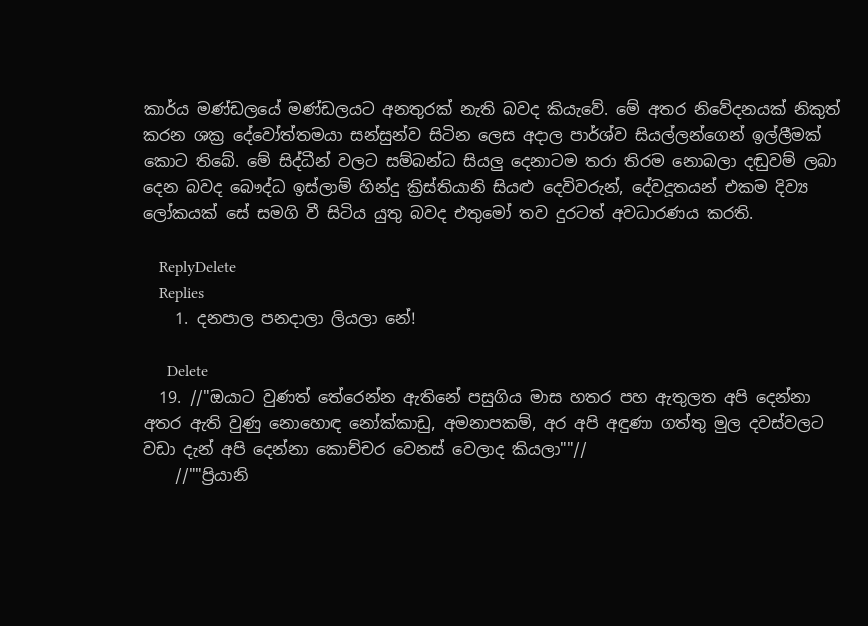කාර්ය මණ්ඩලයේ මණ්ඩලයට අනතුරක් නැති බවද කියැවේ. මේ අතර නිවේදනයක් නිකුත් කරන ශක්‍ර දේවෝත්තමයා සන්සුන්ව සිටින ලෙස අදාල පාර්ශ්ව සියල්ලන්ගෙන් ඉල්ලීමක් කොට තිබේ. මේ සිද්ධීන් වලට සම්බන්ධ සියලු දෙනාටම තරා තිරම නොබලා දඬුවම් ලබා දෙන බවද බෞද්ධ ඉස්ලාම් හින්දු ක්‍රිස්තියානි සියළු දෙවිවරුන්, දේවදූතයන් එකම දිව්‍ය ලෝකයක් සේ සමගි වී සිටිය යුතු බවද එතුමෝ තව දුරටත් අවධාරණය කරති.

    ReplyDelete
    Replies
    1. දනපාල පනදාලා ලියලා නේ!

      Delete
  19. //"ඔයාට වුණත් තේරෙන්න ඇතිනේ පසුගිය මාස හතර පහ ඇතුලත අපි දෙන්නා අතර ඇති වුණු නොහොඳ නෝක්කාඩු, අමනාපකම්, අර අපි අඳුණා ගත්තු මුල දවස්වලට වඩා දැන් අපි දෙන්නා කොච්චර වෙනස් වෙලාද කියලා""//
    //""ප්‍රියානි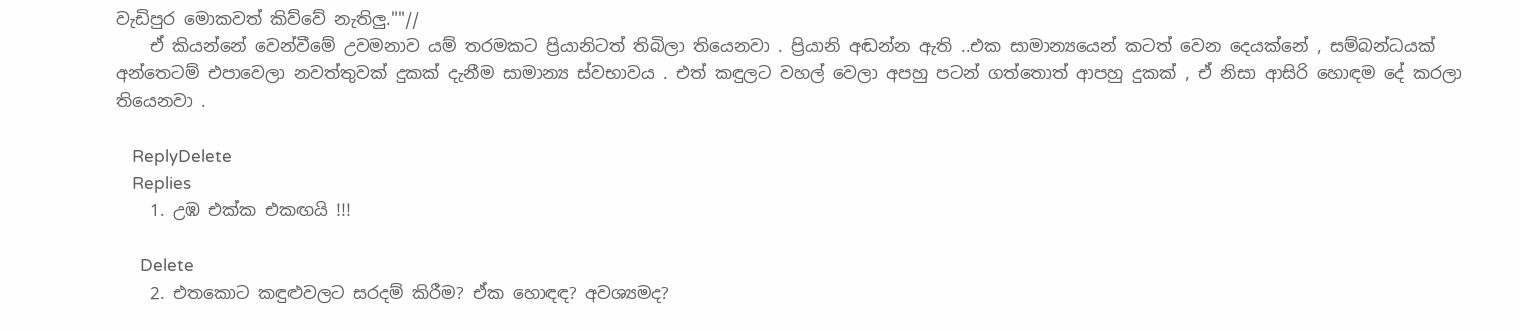වැඩිපුර මොකවත් කිව්වේ නැතිලු.""//
    ඒ කියන්නේ වෙන්වීමේ උවමනාව යම් තරමකට ප්‍රියානිටත් තිබිලා තියෙනවා . ප්‍රියානි අඬන්න ඇති ..එක සාමාන්‍යයෙන් කටත් වෙන දෙයක්නේ , සම්බන්ධයක් අන්තෙටම් එපාවෙලා නවත්තුවක් දුකක් දැනීම සාමාන්‍ය ස්වභාවය . එත් කඳුලට වහල් වෙලා අපහු පටන් ගත්තොත් ආපහු දුකක් , ඒ නිසා ආසිරි හොඳම දේ කරලා තියෙනවා .

    ReplyDelete
    Replies
    1. උඹ එක්ක එකඟයි !!!

      Delete
    2. එතකොට කඳුළුවලට සරදම් කිරීම? ඒක හොඳඳ? අවශ්‍යමද?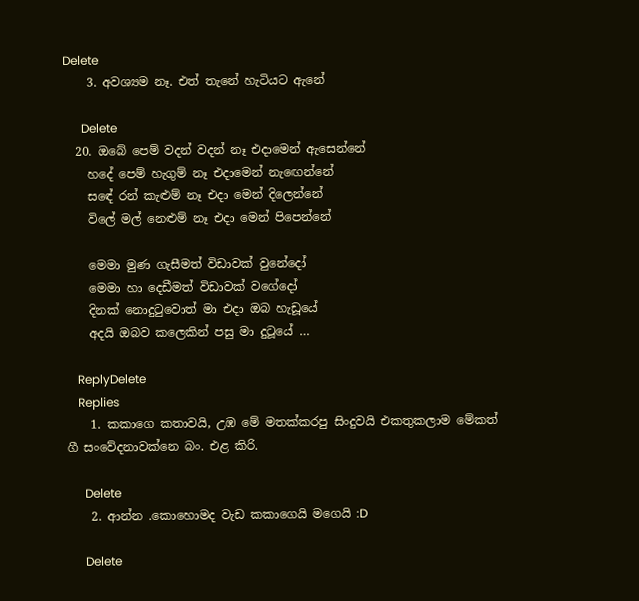Delete
    3. අවශ්‍යම නෑ. එත් තැනේ හැටියට ඇනේ

      Delete
  20. ඔබේ පෙම් වදන් වදන් නෑ එදාමෙන් ඇසෙන්නේ
    හදේ පෙම් හැගුම් නෑ එදාමෙන් නැඟෙන්නේ
    සඳේ රන් කැළුම් නෑ එදා මෙන් දිලෙන්නේ
    විලේ මල් නෙළුම් නෑ එදා මෙන් පිපෙන්නේ

    මෙමා මුණ ගැසීමත් විඩාවක් වුනේදෝ
    මෙමා හා දෙඩීමත් විඩාවක් වගේදෝ
    දිනක් නොදුටුවොත් මා එදා ඔබ හැඩූයේ
    අදයි ඔබව කලෙකින් පසු මා දුටූයේ …

    ReplyDelete
    Replies
    1. කකාගෙ කතාවයි, උඹ මේ මතක්කරපු සිංදුවයි එකතුකලාම මේකත් ගී සංවේදනාවක්නෙ බං. එළ කිරි.

      Delete
    2. ආන්න .කොහොමද වැඩ කකාගෙයි මගෙයි :D

      Delete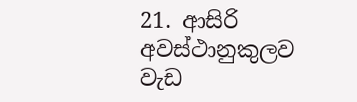21. ආසිරි අවස්ථානුකුලව වැඩ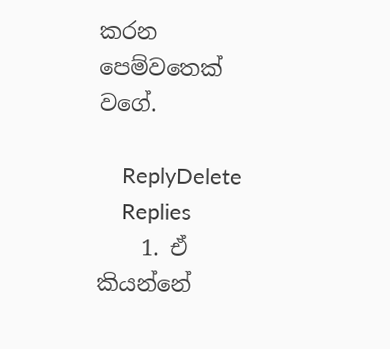කරන පෙම්වතෙක් වගේ.

    ReplyDelete
    Replies
    1. ඒ කියන්නේ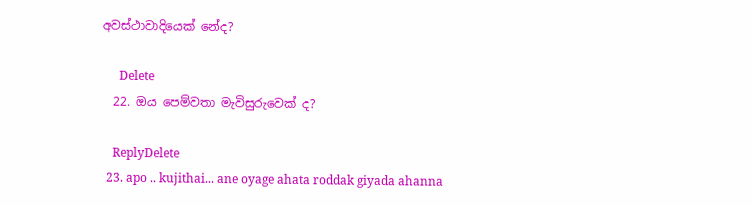අවස්ථාවාදියෙක් නේද?

      Delete
  22. ඔය පෙම්වතා මැවිසුරුවෙක් ද?

    ReplyDelete
  23. apo .. kujithai... ane oyage ahata roddak giyada ahanna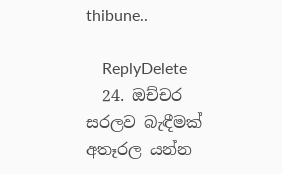thibune..

    ReplyDelete
  24. ඔච්චර සරලව බැඳීමක් අතෑරල යන්න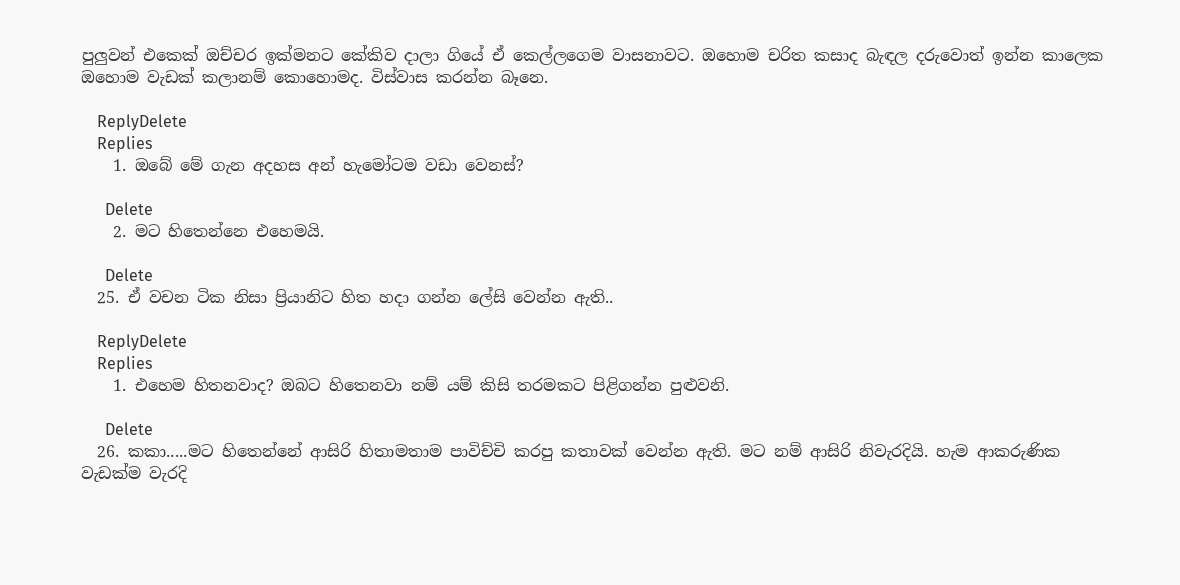පුලුවන් එකෙක් ඔච්චර ඉක්මනට කේකිව දාලා ගියේ ඒ කෙල්ලගෙම වාසනාවට. ඔහොම චරිත කසාද බැඳල දරුවොත් ඉන්න කාලෙක ඔහොම වැඩක් කලානම් කොහොමද. විස්වාස කරන්න බෑනෙ.

    ReplyDelete
    Replies
    1. ඔබේ මේ ගැන අදහස අන් හැමෝටම වඩා වෙනස්?

      Delete
    2. මට හිතෙන්නෙ එහෙමයි.

      Delete
  25. ඒ වචන ටික නිසා ප්‍රියානිට හිත හදා ගන්න ලේසි වෙන්න ඇති..

    ReplyDelete
    Replies
    1. එහෙම හිතනවාද? ඔබට හිතෙනවා නම් යම් කිසි තරමකට පිළිගන්න පුළුවනි.

      Delete
  26. කකා.....මට හිතෙන්නේ ආසිරි හිතාමතාම පාවිච්චි කරපු කතාවක් වෙන්න ඇති. මට නම් ආසිරි නිවැරදියි. හැම ආකරුණික වැඩක්ම වැරදි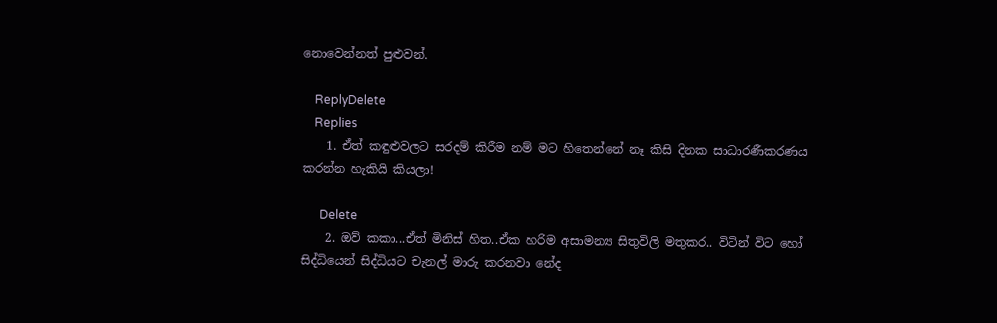නොවෙන්නත් පුළුවන්.

    ReplyDelete
    Replies
    1. ඒත් කඳුළුවලට සරදම් කිරීම නම් මට හිතෙන්නේ නෑ කිසි දිනක සාධාරණීකරණය කරන්න හැකියි කියලා!

      Delete
    2. ඔව් කකා...ඒත් මිනිස් හිත..ඒක හරිම අසාමන්‍ය සිතුවිලි මතුකර.. විටින් විට හෝ සිද්ධියෙන් සිද්ධියට චැනල් මාරු කරනවා නේද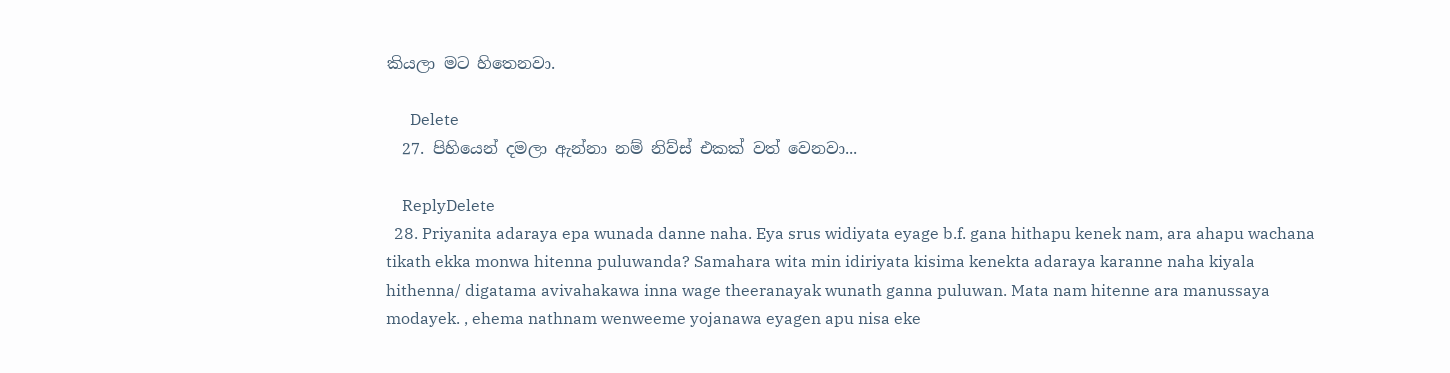කියලා මට හිතෙනවා.

      Delete
  27. පිහියෙන් දමලා ඇන්නා නම් නිව්ස් එකක් වත් වෙනවා...

    ReplyDelete
  28. Priyanita adaraya epa wunada danne naha. Eya srus widiyata eyage b.f. gana hithapu kenek nam, ara ahapu wachana tikath ekka monwa hitenna puluwanda? Samahara wita min idiriyata kisima kenekta adaraya karanne naha kiyala hithenna/ digatama avivahakawa inna wage theeranayak wunath ganna puluwan. Mata nam hitenne ara manussaya modayek. , ehema nathnam wenweeme yojanawa eyagen apu nisa eke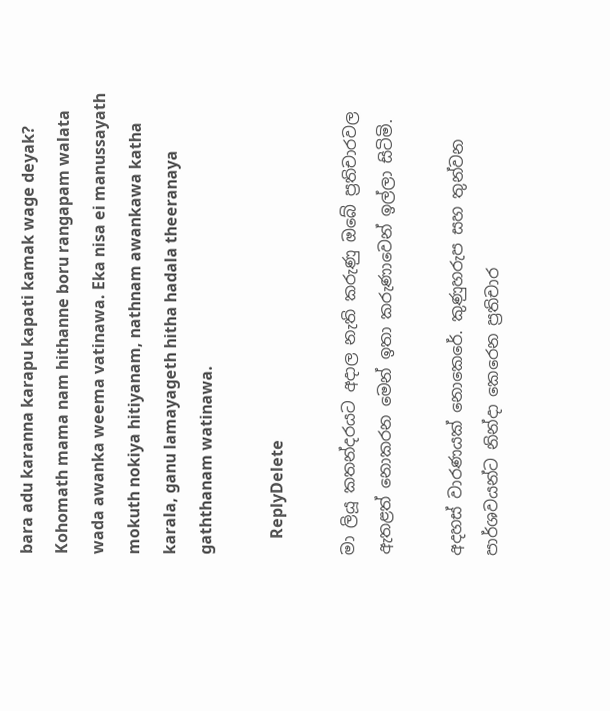bara adu karanna karapu kapati kamak wage deyak? Kohomath mama nam hithanne boru rangapam walata wada awanka weema vatinawa. Eka nisa ei manussayath mokuth nokiya hitiyanam, nathnam awankawa katha karala, ganu lamayageth hitha hadala theeranaya gaththanam watinawa.

    ReplyDelete

මා ලියූ කතන්දරයට අදාල නැති කරුණු ඔබේ ප්‍රතිචාරවල ඇතළත් නොකරන මෙන් ඉතා කරුණාවෙන් ඉල්ලා සිටිමි.

අදහස් වාරණයක් නොකෙරේ. කුණුහරුප සහ තුන්වන පාර්ශවයන්ට නින්දා කෙරෙන ප්‍රතිචාර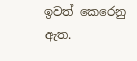ඉවත් කෙරෙනු ඇත.